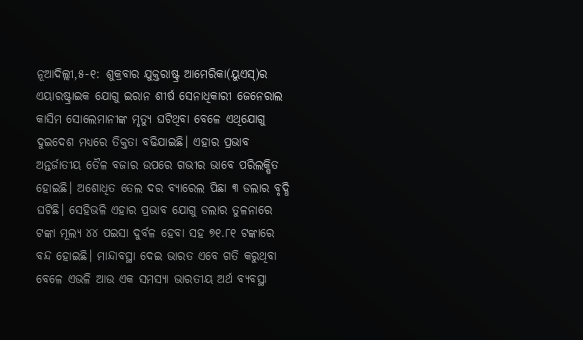ନୂଆଦିଲ୍ଲୀ,୫-୧: ଶୁକ୍ରବାର ଯୁକ୍ତରାଷ୍ଟ୍ର ଆମେରିକା(ୟୁଏସ୍)ର ଏୟାରଷ୍ଟ୍ରାଇକ ଯୋଗୁ ଇରାନ ଶୀର୍ଷ ସେନାଧିକାରୀ ଜେନେରାଲ କାସିମ ସୋଲେମାନୀଙ୍କ ମୃତ୍ୟୁ ଘଟିଥିବା ବେଳେ ଏଥିଯୋଗୁ ଦୁଇଦେଶ ମଧ୍ୟରେ ତିକ୍ତତା ବଢିଯାଇଛି। ଏହାର ପ୍ରଭାବ ଅନ୍ତର୍ଜାତୀୟ ତୈଳ ବଜାର ଉପରେ ଗଭୀର ଭାବେ ପରିଲକ୍ଷିତ ହୋଇଛି। ଅଶୋଧିତ ତେଲ ଦର ବ୍ୟାରେଲ ପିଛା ୩ ଡଲାର ବୃଦ୍ଧି ଘଟିଛି। ସେହିଭଳି ଏହାର ପ୍ରଭାବ ଯୋଗୁ ଡଲାର ତୁଳନାରେ ଟଙ୍କା ମୂଲ୍ୟ ୪୪ ପଇସା ଦୁର୍ବଳ ହେବା ସହ ୭୧.୮୧ ଟଙ୍କାରେ ବନ୍ଦ ହୋଇଛି। ମାନ୍ଦାବସ୍ଥା ଦେଇ ଭାରତ ଏବେ ଗତି କରୁଥିବା ବେଳେ ଏଭଳି ଆଉ ଏକ ସମସ୍ୟା ଭାରତୀୟ ଅର୍ଥ ବ୍ୟବସ୍ଥା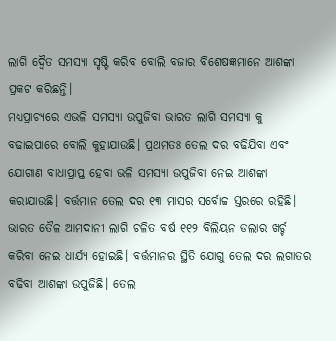ଲାଗି ଦ୍ୱୈତ ସମସ୍ୟା ସୃଷ୍ଟି କରିବ ବୋଲି ବଜାର ବିଶେଷଜ୍ଞମାନେ ଆଶଙ୍କା ପ୍ରକଟ କରିଛନ୍ତି।
ମଧ୍ୟପ୍ରାଚ୍ୟରେ ଏଭଳି ସମସ୍ୟା ଉପୁଜିବା ଭାରତ ଲାଗି ସମସ୍ୟା କୁ ବଢାଇପାରେ ବୋଲି କୁହାଯାଉଛି। ପ୍ରଥମତଃ ତେଲ ଦର ବଢିଯିବା ଏବଂ ଯୋଗାଣ ବାଧାପ୍ରାପ୍ତ ହେବା ଭଳି ସମସ୍ୟା ଉପୁଜିବା ନେଇ ଆଶଙ୍କା କରାଯାଉଛି। ବର୍ତ୍ତମାନ ତେଲ ଦର ୧୩ ମାସର ସର୍ବୋଚ୍ଚ ସ୍ତରରେ ରହିଛି। ଭାରତ ତୈଳ ଆମଦାନୀ ଲାଗି ଚଳିତ ବର୍ଷ ୧୧୨ ବିଲିୟନ ଡଲାର ଖର୍ଚ୍ଚ କରିବା ନେଇ ଧାର୍ଯ୍ୟ ହୋଇଛି। ବର୍ତ୍ତମାନର ସ୍ଥିତି ଯୋଗୁ ତେଲ ଦର ଲଗାତର ବଢିବା ଆଶଙ୍କା ଉପୁଜିଛି। ତେଲ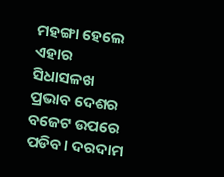ମହଙ୍ଗା ହେଲେ ଏହାର ସିଧାସଳଖ ପ୍ରଭାବ ଦେଶର ବଜେଟ ଉପରେ ପଡିବ। ଦରଦାମ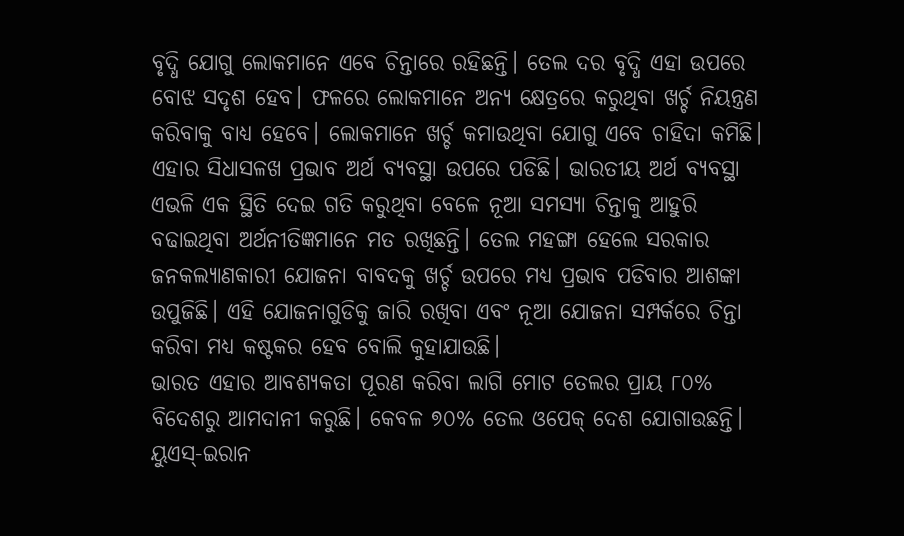ବୃଦ୍ଧି ଯୋଗୁ ଲୋକମାନେ ଏବେ ଚିନ୍ତାରେ ରହିଛନ୍ତି। ତେଲ ଦର ବୃଦ୍ଧି ଏହା ଉପରେ ବୋଝ ସଦୃଶ ହେବ। ଫଳରେ ଲୋକମାନେ ଅନ୍ୟ କ୍ଷେତ୍ରରେ କରୁଥିବା ଖର୍ଚ୍ଚ ନିୟନ୍ତ୍ରଣ କରିବାକୁ ବାଧ୍ୟ ହେବେ। ଲୋକମାନେ ଖର୍ଚ୍ଚ କମାଉଥିବା ଯୋଗୁ ଏବେ ଚାହିଦା କମିଛି। ଏହାର ସିଧାସଳଖ ପ୍ରଭାବ ଅର୍ଥ ବ୍ୟବସ୍ଥା ଉପରେ ପଡିଛି। ଭାରତୀୟ ଅର୍ଥ ବ୍ୟବସ୍ଥା ଏଭଳି ଏକ ସ୍ଥିତି ଦେଇ ଗତି କରୁଥିବା ବେଳେ ନୂଆ ସମସ୍ୟା ଚିନ୍ତାକୁ ଆହୁରି ବଢାଇଥିବା ଅର୍ଥନୀତିଜ୍ଞମାନେ ମତ ରଖିଛନ୍ତି। ତେଲ ମହଙ୍ଗା ହେଲେ ସରକାର ଜନକଲ୍ୟାଣକାରୀ ଯୋଜନା ବାବଦକୁ ଖର୍ଚ୍ଚ ଉପରେ ମଧ୍ୟ ପ୍ରଭାବ ପଡିବାର ଆଶଙ୍କା ଉପୁଜିଛି। ଏହି ଯୋଜନାଗୁଡିକୁ ଜାରି ରଖିବା ଏବଂ ନୂଆ ଯୋଜନା ସମ୍ପର୍କରେ ଚିନ୍ତା କରିବା ମଧ୍ୟ କଷ୍ଟକର ହେବ ବୋଲି କୁହାଯାଉଛି।
ଭାରତ ଏହାର ଆବଶ୍ୟକତା ପୂରଣ କରିବା ଲାଗି ମୋଟ ତେଲର ପ୍ରାୟ ୮୦% ବିଦେଶରୁ ଆମଦାନୀ କରୁଛି। କେବଳ ୭୦% ତେଲ ଓପେକ୍ ଦେଶ ଯୋଗାଉଛନ୍ତି। ୟୁଏସ୍-ଇରାନ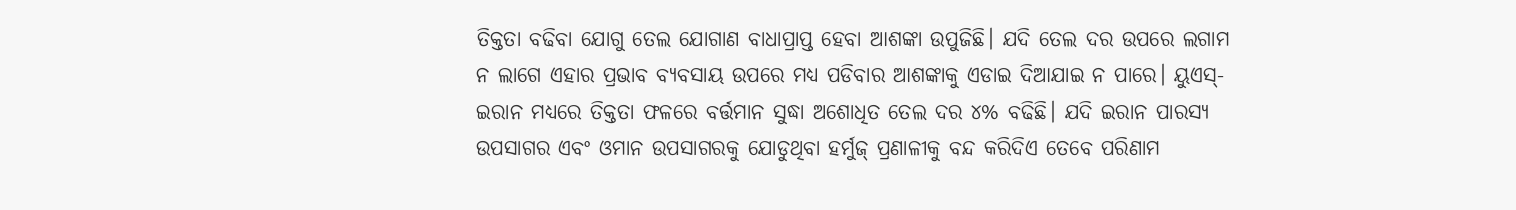ତିକ୍ତତା ବଢିବା ଯୋଗୁ ତେଲ ଯୋଗାଣ ବାଧାପ୍ରାପ୍ତ ହେବା ଆଶଙ୍କା ଉପୁଜିଛି। ଯଦି ତେଲ ଦର ଉପରେ ଲଗାମ ନ ଲାଗେ ଏହାର ପ୍ରଭାବ ବ୍ୟବସାୟ ଉପରେ ମଧ୍ୟ ପଡିବାର ଆଶଙ୍କାକୁ ଏଡାଇ ଦିଆଯାଇ ନ ପାରେ। ୟୁଏସ୍-ଇରାନ ମଧ୍ୟରେ ତିକ୍ତତା ଫଳରେ ବର୍ତ୍ତମାନ ସୁଦ୍ଧା ଅଶୋଧିତ ତେଲ ଦର ୪% ବଢିଛି। ଯଦି ଇରାନ ପାରସ୍ୟ ଉପସାଗର ଏବଂ ଓମାନ ଉପସାଗରକୁ ଯୋଡୁଥିବା ହର୍ମୁଜ୍ ପ୍ରଣାଳୀକୁ ବନ୍ଦ କରିଦିଏ ତେବେ ପରିଣାମ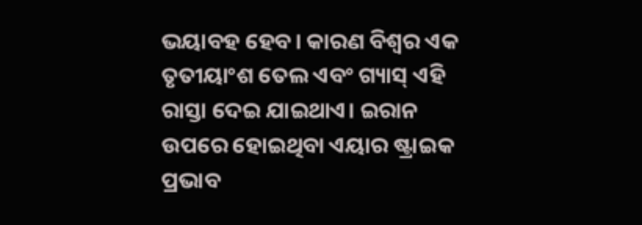ଭୟାବହ ହେବ। କାରଣ ବିଶ୍ୱର ଏକ ତୃତୀୟାଂଶ ତେଲ ଏବଂ ଗ୍ୟାସ୍ ଏହି ରାସ୍ତା ଦେଇ ଯାଇଥାଏ। ଇରାନ ଉପରେ ହୋଇଥିବା ଏୟାର ଷ୍ଟ୍ରାଇକ ପ୍ରଭାବ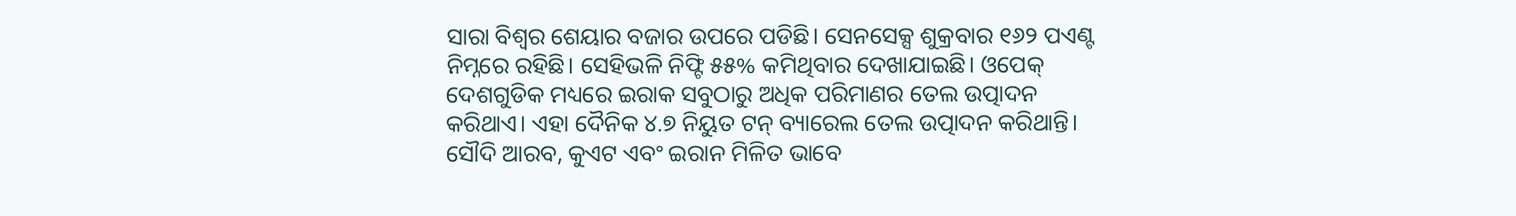ସାରା ବିଶ୍ୱର ଶେୟାର ବଜାର ଉପରେ ପଡିଛି। ସେନସେକ୍ସ ଶୁକ୍ରବାର ୧୬୨ ପଏଣ୍ଟ ନିମ୍ନରେ ରହିଛି। ସେହିଭଳି ନିଫ୍ଟି ୫୫% କମିଥିବାର ଦେଖାଯାଇଛି। ଓପେକ୍ ଦେଶଗୁଡିକ ମଧ୍ୟରେ ଇରାକ ସବୁଠାରୁ ଅଧିକ ପରିମାଣର ତେଲ ଉତ୍ପାଦନ କରିଥାଏ। ଏହା ଦୈନିକ ୪.୭ ନିୟୁତ ଟନ୍ ବ୍ୟାରେଲ ତେଲ ଉତ୍ପାଦନ କରିଥାନ୍ତି। ସୌଦି ଆରବ, କୁଏଟ ଏବଂ ଇରାନ ମିଳିତ ଭାବେ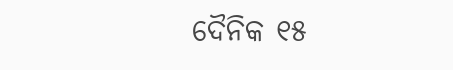ଦୈନିକ ୧୫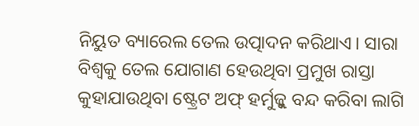ନିୟୁତ ବ୍ୟାରେଲ ତେଲ ଉତ୍ପାଦନ କରିଥାଏ। ସାରା ବିଶ୍ୱକୁ ତେଲ ଯୋଗାଣ ହେଉଥିବା ପ୍ରମୁଖ ରାସ୍ତା କୁହାଯାଉଥିବା ଷ୍ଟ୍ରେଟ ଅଫ୍ ହର୍ମୁଜ୍କୁ ବନ୍ଦ କରିବା ଲାଗି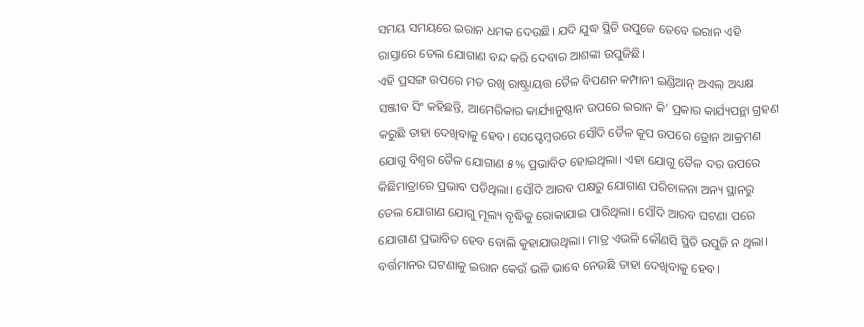ସମୟ ସମୟରେ ଇରାନ ଧମକ ଦେଉଛି। ଯଦି ଯୁଦ୍ଧ ସ୍ଥିତି ଉପୁଜେ ତେବେ ଇରାନ ଏହି ରାସ୍ତାରେ ତେଲ ଯୋଗାଣ ବନ୍ଦ କରି ଦେବାର ଆଶଙ୍କା ଉପୁଜିଛି।
ଏହି ପ୍ରସଙ୍ଗ ଉପରେ ମତ ରଖି ରାଷ୍ଟ୍ରାୟତ୍ତ ତୈଳ ବିପଣନ କମ୍ପାନୀ ଇଣ୍ଡିଆନ୍ ଅଏଲ୍ ଅଧ୍ୟକ୍ଷ ସଞ୍ଜୀବ ସିଂ କହିଛନ୍ତି, ଆମେରିକାର କାର୍ଯ୍ୟାନୁଷ୍ଠାନ ଉପରେ ଇରାନ କି’ ପ୍ରକାର କାର୍ଯ୍ୟପନ୍ଥା ଗ୍ରହଣ କରୁଛି ତାହା ଦେଖିବାକୁ ହେବ। ସେପ୍ଟେମ୍ବରରେ ସୌଦି ତୈଳ କୂପ ଉପରେ ଡ୍ରୋନ ଆକ୍ରମଣ ଯୋଗୁ ବିଶ୍ୱର ତୈଳ ଯୋଗାଣ ୫% ପ୍ରଭାବିତ ହୋଇଥିଲା। ଏହା ଯୋଗୁ ତୈଳ ଦର ଉପରେ କିଛିମାତ୍ରାରେ ପ୍ରଭାବ ପଡିଥିଲା। ସୌଦି ଆରବ ପକ୍ଷରୁ ଯୋଗାଣ ପରିଚାଳନା ଅନ୍ୟ ସ୍ଥାନରୁ ତେଲ ଯୋଗାଣ ଯୋଗୁ ମୂଲ୍ୟ ବୃଦ୍ଧିକୁ ରୋକାଯାଇ ପାରିଥିଲା। ସୌଦି ଆରବ ଘଟଣା ପରେ ଯୋଗାଣ ପ୍ରଭାବିତ ହେବ ବୋଲି କୁହାଯାଉଥିଲା। ମାତ୍ର ଏଭଳି କୌଣସି ସ୍ଥିତି ଉପୁଜି ନ ଥିଲା। ବର୍ତ୍ତମାନର ଘଟଣାକୁ ଇରାନ କେଉଁ ଭଳି ଭାବେ ନେଉଛି ତାହା ଦେଖିବାକୁ ହେବ।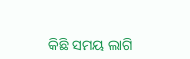କିଛି ସମୟ ଲାଗି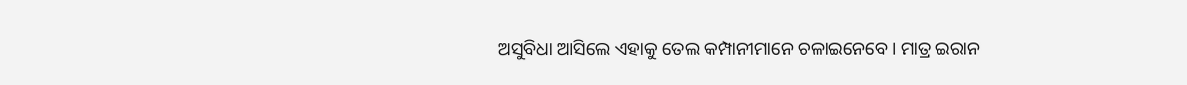ଅସୁବିଧା ଆସିଲେ ଏହାକୁ ତେଲ କମ୍ପାନୀମାନେ ଚଳାଇନେବେ। ମାତ୍ର ଇରାନ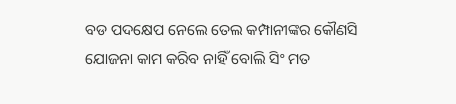ବଡ ପଦକ୍ଷେପ ନେଲେ ତେଲ କମ୍ପାନୀଙ୍କର କୌଣସି ଯୋଜନା କାମ କରିବ ନାହିଁ ବୋଲି ସିଂ ମତ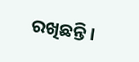ରଖିଛନ୍ତି।